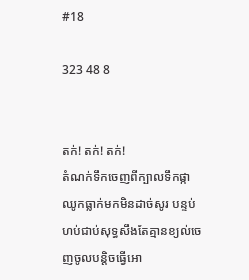#18

323 48 8


តក់! តក់! តក់!
តំណក់ទឹកចេញពីក្បាលទឹកផ្កាឈូកធ្លាក់មកមិនដាច់សូរ បន្ទប់ហប់ជាប់សុទ្ធសឹងតែគ្មានខ្យល់ចេញចូលបន្តិចធ្វេីអោ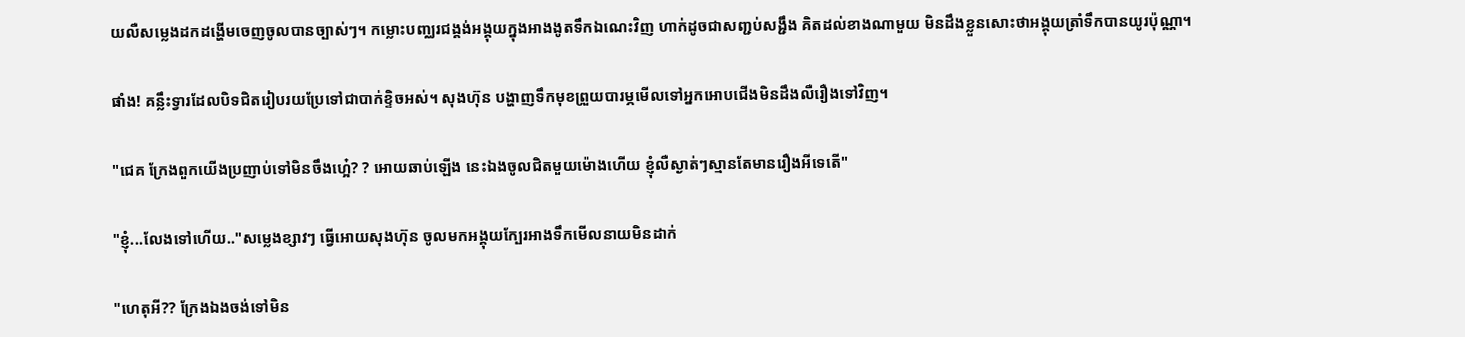យលឺសម្លេងដកដង្ហើមចេញចូលបានច្បាស់ៗ។ កម្លោះបញ្ឈរជង្គង់អង្គុយក្នុងអាងងូតទឹកឯណេះវិញ ហាក់ដូចជាសញ្ជប់សង្ជឹង គិតដល់ខាងណាមួយ មិនដឹងខ្លួនសោះថាអង្គុយត្រាំទឹកបានយូរប៉ុណ្ណា។

ផាំង! គន្លឹះទ្វារដែលបិទជិតរៀបរយប្រែទៅជាបាក់ខ្ទិចអស់។ សុងហ៊ុន បង្ហាញទឹកមុខព្រួយបារម្ភមេីលទៅអ្នកអោបជេីងមិនដឹងលឺរឿងទៅវិញ។

"ជេគ ក្រែងពួកយើងប្រញាប់ទៅមិនចឹងហ្អេ៎? ? អោយឆាប់ឡេីង នេះឯងចូលជិតមួយម៉ោងហេីយ ខ្ញុំលឺស្ងាត់ៗស្មានតែមានរឿងអីទេតេី"

"ខ្ញុំ...លែងទៅហេីយ.."សម្លេងខ្សាវៗ ធ្វេីអោយសុងហ៊ុន ចូលមកអង្គុយក្បែរអាងទឹកមេីលនាយមិនដាក់

"ហេតុអី?? ក្រែងឯងចង់ទៅមិន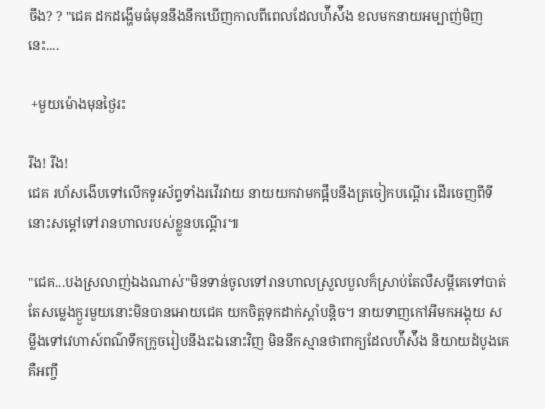ចឹង? ? "ជេគ ដកដង្ហើមធំមុននឹងនឹកឃេីញកាលពីពេលដែលហ៉ីស៉ឹង ខលមកនាយអម្បាញ់មិញនេះ....

 +មួយម៉ោងមុនថ្ងៃរះ

រីង! រីង!
ជេគ រហ័សងេីបទៅលេីកទូរស័ព្ទទាំងរវេីរវាយ នាយយកវាមកផ្អឹបនឹងត្រចៀកបណ្ដេីរ ដេីរចេញពីទីនោះសម្ដៅទៅរានហាលរបស់ខ្លួនបណ្ដេីរ៕

"ជេគ...បងស្រលាញ់ឯងណាស់"មិនទាន់ចូលទៅរានហាលស្រួលបួលក៏ស្រាប់តែលឺសម្ដីគេទៅបាត់ តែសម្លេងក្ងួរមួយនោះមិនបានអោយជេគ យកចិត្តទុកដាក់ស្ដាំបន្តិច។ នាយទាញកៅអីមកអង្គុយ សម្លឹងទៅវេហាស៍ពណ៌ទឹកក្រូចរៀបនឹងរះឯនោះវិញ មិននឹកស្មានថាពាក្យដែលហ៉ីស៉ឹង និយាយដំបូងគេគឺអញ្ចឹ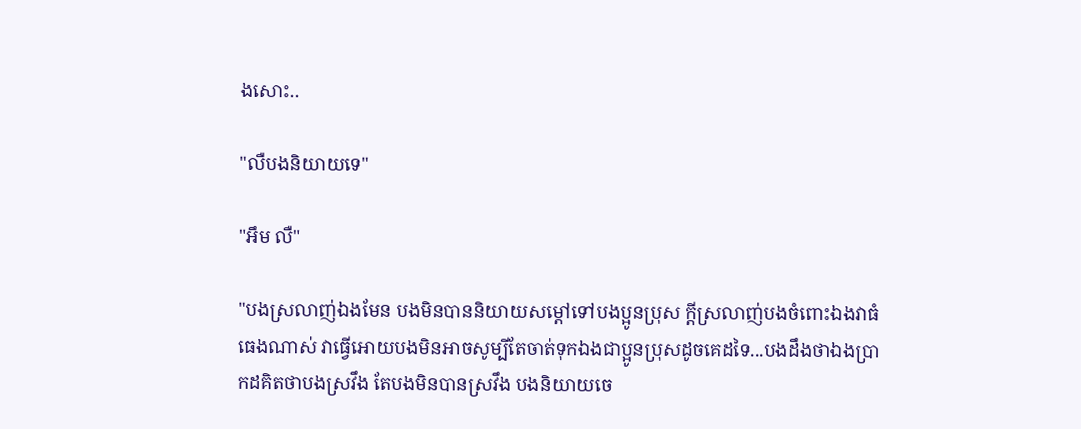ងសោះ..

"លឺបងនិយាយទេ"

"អឹម លឺ"

"បងស្រលាញ់ឯងមែន បងមិនបាននិយាយសម្ដៅទៅបងប្អូនប្រុស ក្ដីស្រលាញ់បងចំពោះឯងវាធំធេងណាស់ វាធ្វេីអោយបងមិនអាចសូម្បីតែចាត់ទុកឯងជាប្អូនប្រុសដូចគេដទៃ...បងដឹងថាឯងប្រាកដគិតថាបងស្រវឹង តែបងមិនបានស្រវឹង បងនិយាយចេ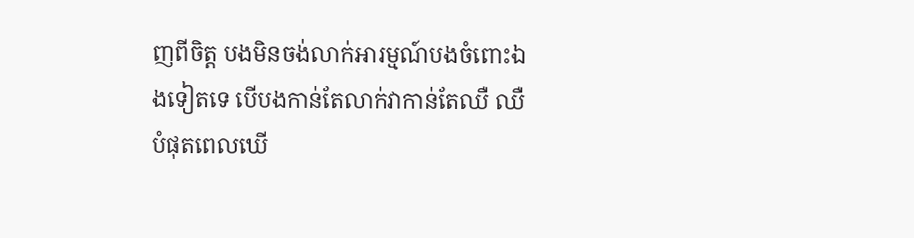ញពីចិត្ត បងមិនចង់លាក់អារម្មណ៍បងចំពោះឯងទៀតទេ បេីបងកាន់តែលាក់វាកាន់តែឈឺ ឈឺបំផុតពេលឃេី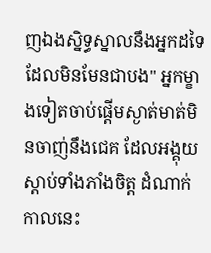ញឯងស្និទ្ធស្នាលនឹងអ្នកដទៃដែលមិនមែនជាបង" អ្នកម្ខាងទៀតចាប់ផ្ដេីមស្ងាត់មាត់មិនចាញ់នឹងជេគ ដែលអង្គុយស្ដាប់ទាំងភាំងចិត្ត ដំណាក់កាលនេះ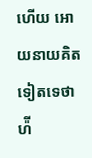ហើយ អោយនាយគិតទៀតទេថា ហ៉ី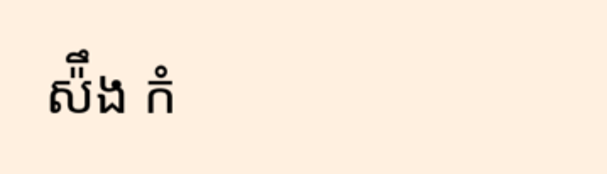ស៉ឹង កំ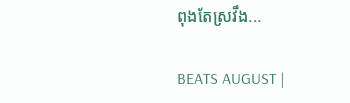ពុងតែស្រវឹង...

BEATS AUGUST |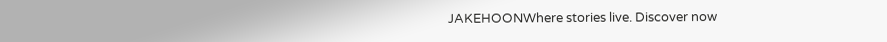JAKEHOONWhere stories live. Discover now